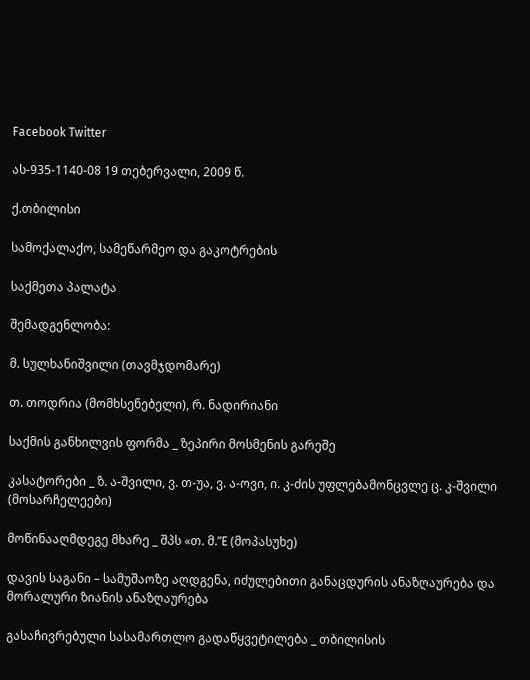Facebook Twitter

ას-935-1140-08 19 თებერვალი, 2009 წ.

ქ.თბილისი

სამოქალაქო, სამეწარმეო და გაკოტრების

საქმეთა პალატა

შემადგენლობა:

მ. სულხანიშვილი (თავმჯდომარე)

თ. თოდრია (მომხსენებელი), რ. ნადირიანი

საქმის განხილვის ფორმა _ ზეპირი მოსმენის გარეშე

კასატორები _ ზ. ა-შვილი, ვ. თ-უა, ვ. ა-ოვი, ი. კ-ძის უფლებამონცვლე ც. კ-შვილი (მოსარჩელეები)

მოწინააღმდეგე მხარე _ შპს «თ. მ.”E (მოპასუხე)

დავის საგანი – სამუშაოზე აღდგენა, იძულებითი განაცდურის ანაზღაურება და მორალური ზიანის ანაზღაურება

გასაჩივრებული სასამართლო გადაწყვეტილება _ თბილისის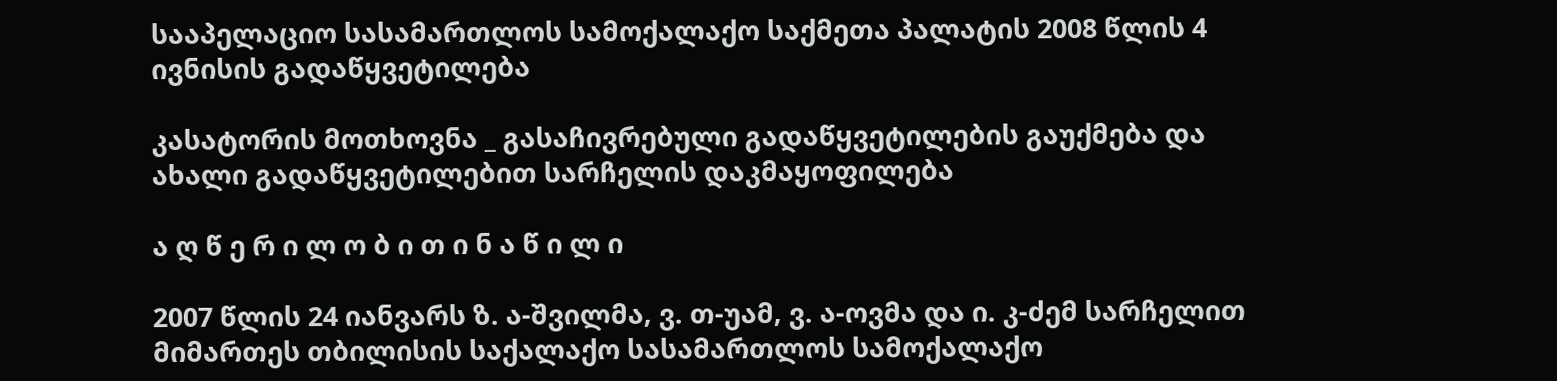სააპელაციო სასამართლოს სამოქალაქო საქმეთა პალატის 2008 წლის 4 ივნისის გადაწყვეტილება

კასატორის მოთხოვნა _ გასაჩივრებული გადაწყვეტილების გაუქმება და ახალი გადაწყვეტილებით სარჩელის დაკმაყოფილება

ა ღ წ ე რ ი ლ ო ბ ი თ ი ნ ა წ ი ლ ი

2007 წლის 24 იანვარს ზ. ა-შვილმა, ვ. თ-უამ, ვ. ა-ოვმა და ი. კ-ძემ სარჩელით მიმართეს თბილისის საქალაქო სასამართლოს სამოქალაქო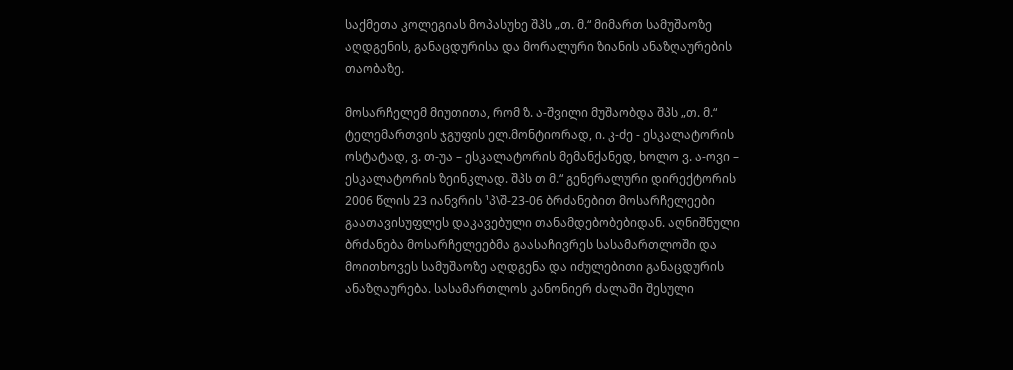საქმეთა კოლეგიას მოპასუხე შპს „თ. მ.“ მიმართ სამუშაოზე აღდგენის, განაცდურისა და მორალური ზიანის ანაზღაურების თაობაზე.

მოსარჩელემ მიუთითა, რომ ზ. ა-შვილი მუშაობდა შპს „თ. მ.“ ტელემართვის ჯგუფის ელ.მონტიორად, ი. კ-ძე - ესკალატორის ოსტატად, ვ. თ-უა – ესკალატორის მემანქანედ, ხოლო ვ. ა-ოვი – ესკალატორის ზეინკლად. შპს თ მ.“ გენერალური დირექტორის 2006 წლის 23 იანვრის ¹პ\შ-23-06 ბრძანებით მოსარჩელეები გაათავისუფლეს დაკავებული თანამდებობებიდან. აღნიშნული ბრძანება მოსარჩელეებმა გაასაჩივრეს სასამართლოში და მოითხოვეს სამუშაოზე აღდგენა და იძულებითი განაცდურის ანაზღაურება. სასამართლოს კანონიერ ძალაში შესული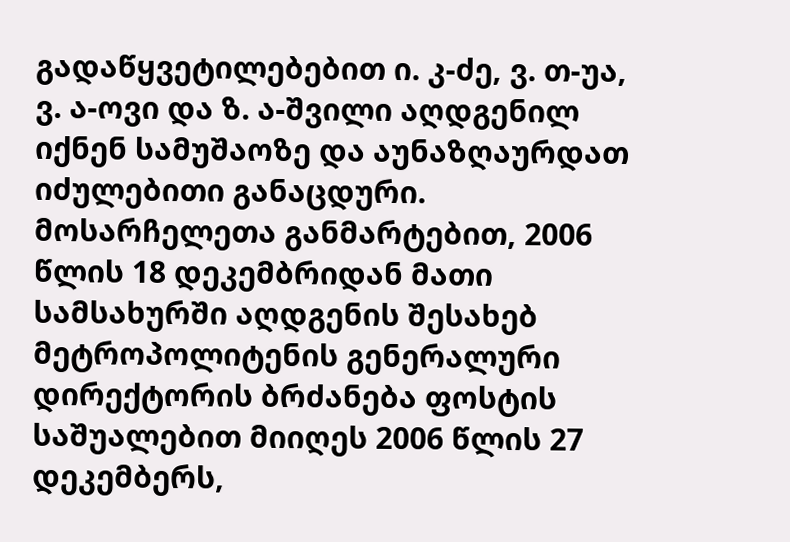გადაწყვეტილებებით ი. კ-ძე, ვ. თ-უა, ვ. ა-ოვი და ზ. ა-შვილი აღდგენილ იქნენ სამუშაოზე და აუნაზღაურდათ იძულებითი განაცდური. მოსარჩელეთა განმარტებით, 2006 წლის 18 დეკემბრიდან მათი სამსახურში აღდგენის შესახებ მეტროპოლიტენის გენერალური დირექტორის ბრძანება ფოსტის საშუალებით მიიღეს 2006 წლის 27 დეკემბერს,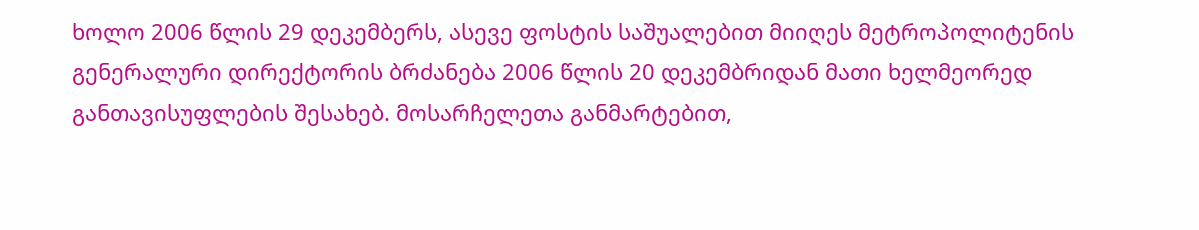ხოლო 2006 წლის 29 დეკემბერს, ასევე ფოსტის საშუალებით მიიღეს მეტროპოლიტენის გენერალური დირექტორის ბრძანება 2006 წლის 20 დეკემბრიდან მათი ხელმეორედ განთავისუფლების შესახებ. მოსარჩელეთა განმარტებით,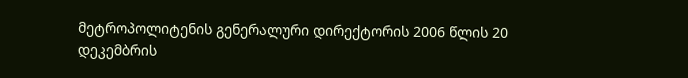მეტროპოლიტენის გენერალური დირექტორის 2006 წლის 20 დეკემბრის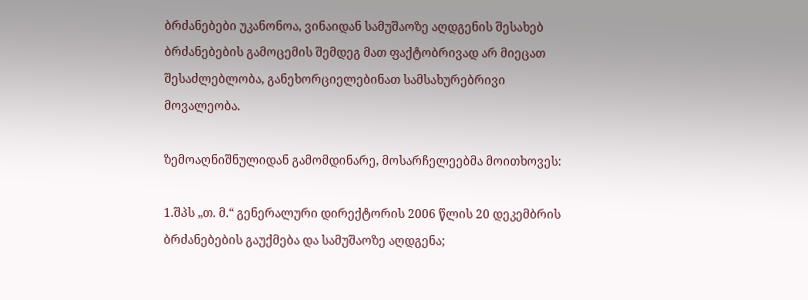ბრძანებები უკანონოა, ვინაიდან სამუშაოზე აღდგენის შესახებ ბრძანებების გამოცემის შემდეგ მათ ფაქტობრივად არ მიეცათ შესაძლებლობა, განეხორციელებინათ სამსახურებრივი მოვალეობა.

ზემოაღნიშნულიდან გამომდინარე, მოსარჩელეებმა მოითხოვეს:

1.შპს „თ. მ.“ გენერალური დირექტორის 2006 წლის 20 დეკემბრის ბრძანებების გაუქმება და სამუშაოზე აღდგენა;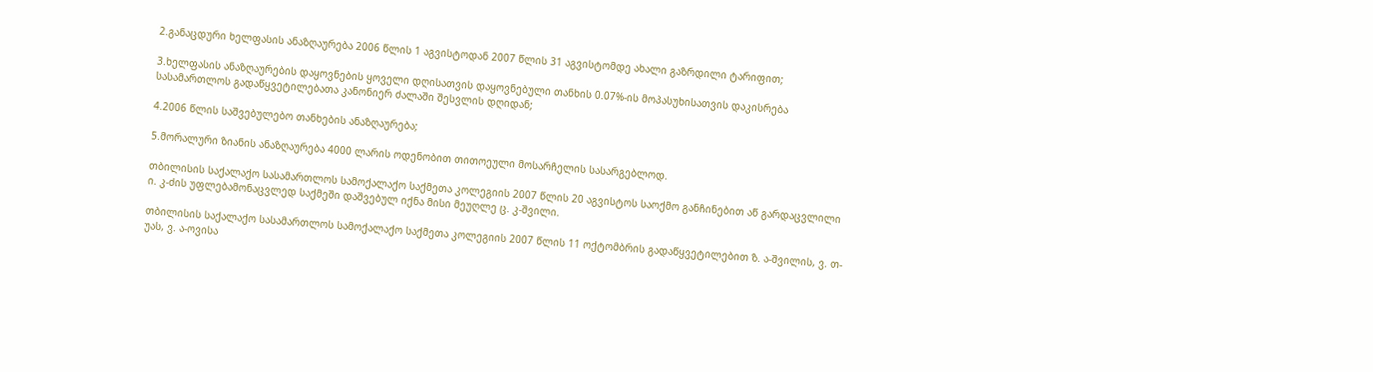2.განაცდური ხელფასის ანაზღაურება 2006 წლის 1 აგვისტოდან 2007 წლის 31 აგვისტომდე ახალი გაზრდილი ტარიფით;

3.ხელფასის ანაზღაურების დაყოვნების ყოველი დღისათვის დაყოვნებული თანხის 0.07%-ის მოპასუხისათვის დაკისრება სასამართლოს გადაწყვეტილებათა კანონიერ ძალაში შესვლის დღიდან;

4.2006 წლის საშვებულებო თანხების ანაზღაურება;

5.მორალური ზიანის ანაზღაურება 4000 ლარის ოდენობით თითოეული მოსარჩელის სასარგებლოდ.

თბილისის საქალაქო სასამართლოს სამოქალაქო საქმეთა კოლეგიის 2007 წლის 20 აგვისტოს საოქმო განჩინებით აწ გარდაცვლილი ი. კ-ძის უფლებამონაცვლედ საქმეში დაშვებულ იქნა მისი მეუღლე ც. კ-შვილი.

თბილისის საქალაქო სასამართლოს სამოქალაქო საქმეთა კოლეგიის 2007 წლის 11 ოქტომბრის გადაწყვეტილებით ზ. ა-შვილის, ვ. თ-უას, ვ. ა-ოვისა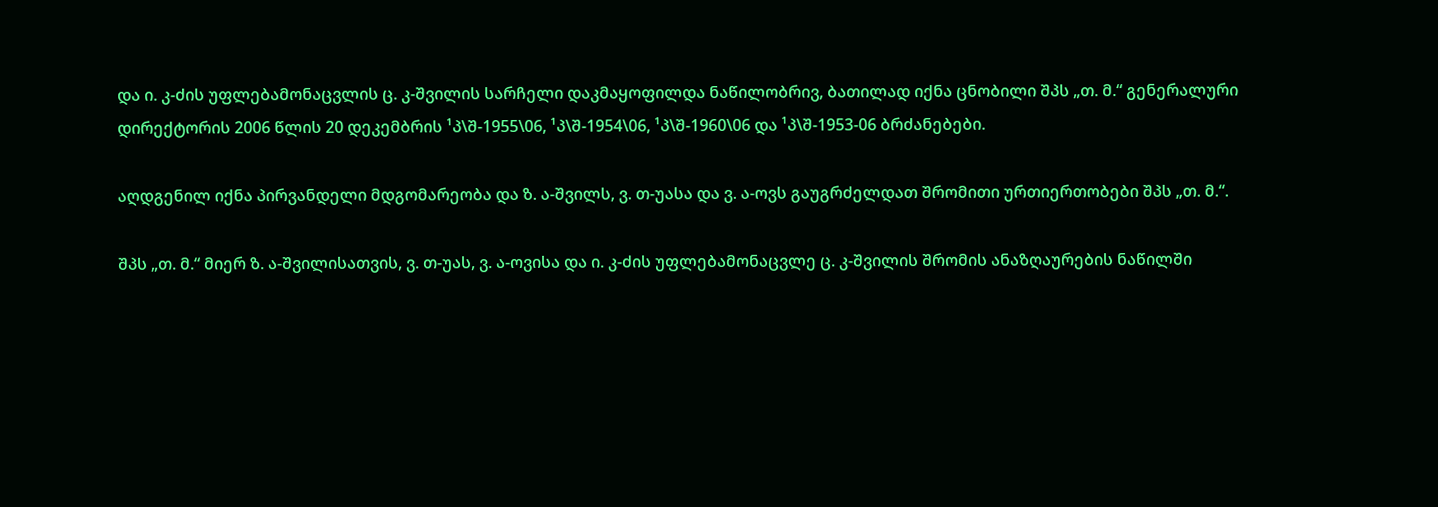და ი. კ-ძის უფლებამონაცვლის ც. კ-შვილის სარჩელი დაკმაყოფილდა ნაწილობრივ, ბათილად იქნა ცნობილი შპს „თ. მ.“ გენერალური დირექტორის 2006 წლის 20 დეკემბრის ¹პ\შ-1955\06, ¹პ\შ-1954\06, ¹პ\შ-1960\06 და ¹პ\შ-1953-06 ბრძანებები.

აღდგენილ იქნა პირვანდელი მდგომარეობა და ზ. ა-შვილს, ვ. თ-უასა და ვ. ა-ოვს გაუგრძელდათ შრომითი ურთიერთობები შპს „თ. მ.“.

შპს „თ. მ.“ მიერ ზ. ა-შვილისათვის, ვ. თ-უას, ვ. ა-ოვისა და ი. კ-ძის უფლებამონაცვლე ც. კ-შვილის შრომის ანაზღაურების ნაწილში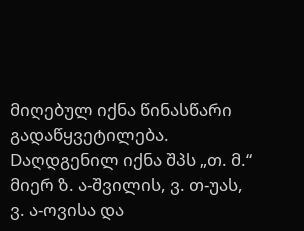მიღებულ იქნა წინასწარი გადაწყვეტილება. Dაღდგენილ იქნა შპს „თ. მ.“ მიერ ზ. ა-შვილის, ვ. თ-უას, ვ. ა-ოვისა და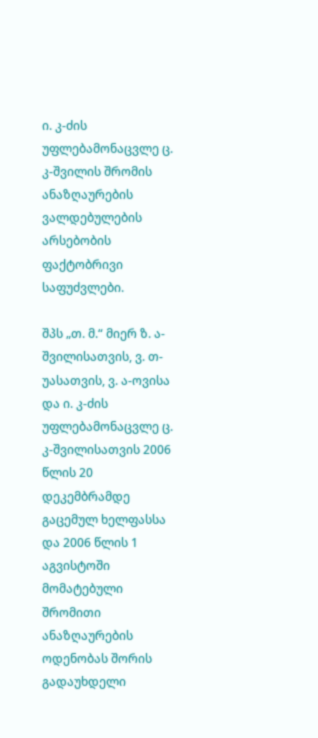ი. კ-ძის უფლებამონაცვლე ც. კ-შვილის შრომის ანაზღაურების ვალდებულების არსებობის ფაქტობრივი საფუძვლები.

შპს „თ. მ.“ მიერ ზ. ა-შვილისათვის, ვ. თ-უასათვის, ვ. ა-ოვისა და ი. კ-ძის უფლებამონაცვლე ც. კ-შვილისათვის 2006 წლის 20 დეკემბრამდე გაცემულ ხელფასსა და 2006 წლის 1 აგვისტოში მომატებული შრომითი ანაზღაურების ოდენობას შორის გადაუხდელი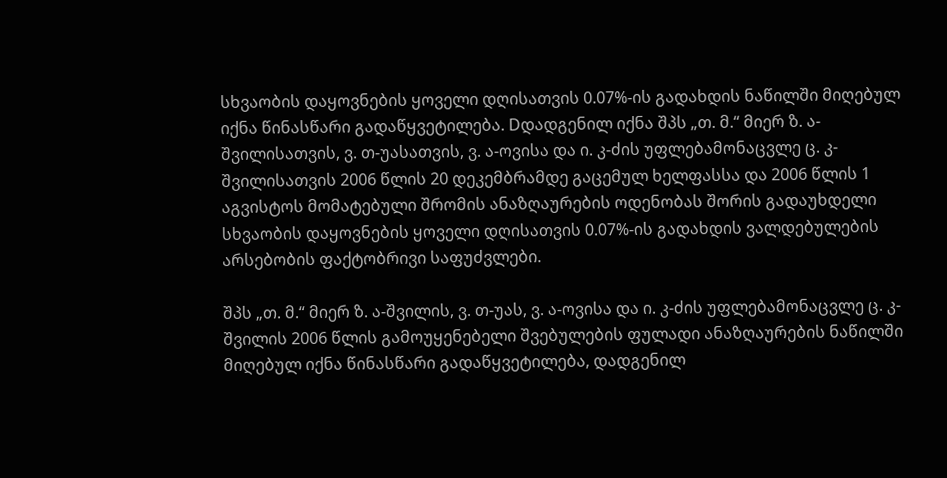სხვაობის დაყოვნების ყოველი დღისათვის 0.07%-ის გადახდის ნაწილში მიღებულ იქნა წინასწარი გადაწყვეტილება. Dდადგენილ იქნა შპს „თ. მ.“ მიერ ზ. ა-შვილისათვის, ვ. თ-უასათვის, ვ. ა-ოვისა და ი. კ-ძის უფლებამონაცვლე ც. კ-შვილისათვის 2006 წლის 20 დეკემბრამდე გაცემულ ხელფასსა და 2006 წლის 1 აგვისტოს მომატებული შრომის ანაზღაურების ოდენობას შორის გადაუხდელი სხვაობის დაყოვნების ყოველი დღისათვის 0.07%-ის გადახდის ვალდებულების არსებობის ფაქტობრივი საფუძვლები.

შპს „თ. მ.“ მიერ ზ. ა-შვილის, ვ. თ-უას, ვ. ა-ოვისა და ი. კ-ძის უფლებამონაცვლე ც. კ-შვილის 2006 წლის გამოუყენებელი შვებულების ფულადი ანაზღაურების ნაწილში მიღებულ იქნა წინასწარი გადაწყვეტილება, დადგენილ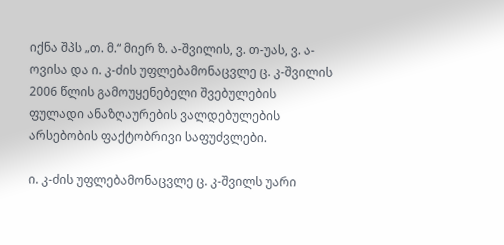იქნა შპს „თ. მ.“ მიერ ზ. ა-შვილის, ვ. თ-უას, ვ. ა-ოვისა და ი. კ-ძის უფლებამონაცვლე ც. კ-შვილის 2006 წლის გამოუყენებელი შვებულების ფულადი ანაზღაურების ვალდებულების არსებობის ფაქტობრივი საფუძვლები.

ი. კ-ძის უფლებამონაცვლე ც. კ-შვილს უარი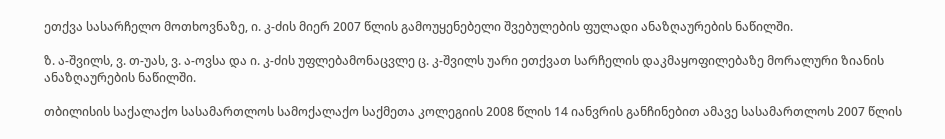ეთქვა სასარჩელო მოთხოვნაზე, ი. კ-ძის მიერ 2007 წლის გამოუყენებელი შვებულების ფულადი ანაზღაურების ნაწილში.

ზ. ა-შვილს, ვ. თ-უას, ვ. ა-ოვსა და ი. კ-ძის უფლებამონაცვლე ც. კ-შვილს უარი ეთქვათ სარჩელის დაკმაყოფილებაზე მორალური ზიანის ანაზღაურების ნაწილში.

თბილისის საქალაქო სასამართლოს სამოქალაქო საქმეთა კოლეგიის 2008 წლის 14 იანვრის განჩინებით ამავე სასამართლოს 2007 წლის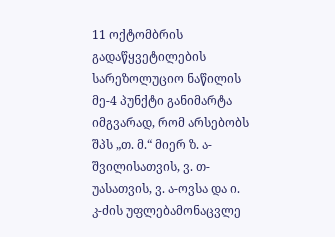11 ოქტომბრის გადაწყვეტილების სარეზოლუციო ნაწილის მე-4 პუნქტი განიმარტა იმგვარად, რომ არსებობს შპს „თ. მ.“ მიერ ზ. ა-შვილისათვის, ვ. თ-უასათვის, ვ. ა-ოვსა და ი. კ-ძის უფლებამონაცვლე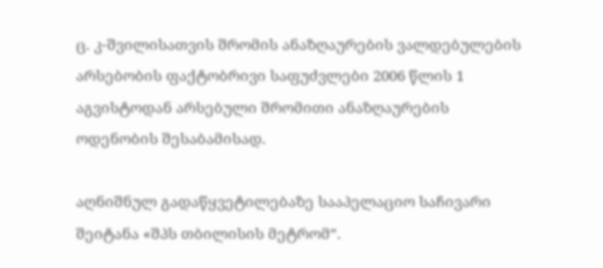ც. კ-შვილისათვის შრომის ანაზღაურების ვალდებულების არსებობის ფაქტობრივი საფუძვლები 2006 წლის 1 აგვისტოდან არსებული შრომითი ანაზღაურების ოდენობის შესაბამისად.

აღნიშნულ გადაწყვეტილებაზე სააპელაციო საჩივარი შეიტანა «შპს თბილისის მეტრომ”.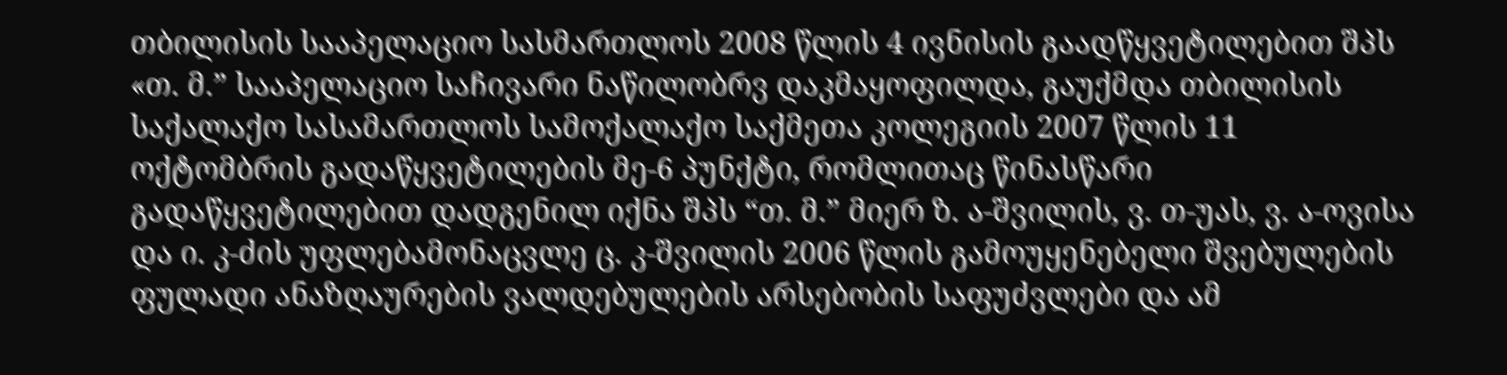თბილისის სააპელაციო სასმართლოს 2008 წლის 4 ივნისის გაადწყვეტილებით შპს «თ. მ.” სააპელაციო საჩივარი ნაწილობრვ დაკმაყოფილდა, გაუქმდა თბილისის საქალაქო სასამართლოს სამოქალაქო საქმეთა კოლეგიის 2007 წლის 11 ოქტომბრის გადაწყვეტილების მე-6 პუნქტი, რომლითაც წინასწარი გადაწყვეტილებით დადგენილ იქნა შპს “თ. მ.” მიერ ზ. ა-შვილის, ვ. თ-უას, ვ. ა-ოვისა და ი. კ-ძის უფლებამონაცვლე ც. კ-შვილის 2006 წლის გამოუყენებელი შვებულების ფულადი ანაზღაურების ვალდებულების არსებობის საფუძვლები და ამ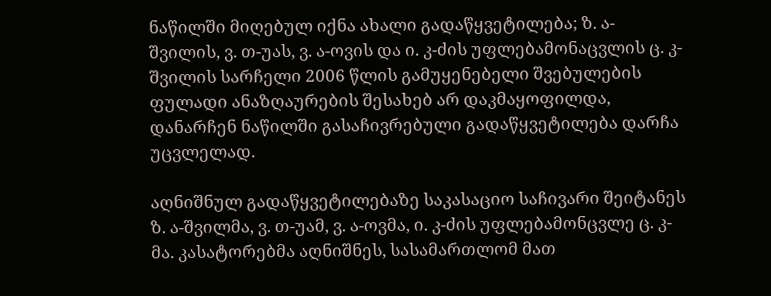ნაწილში მიღებულ იქნა ახალი გადაწყვეტილება; ზ. ა-შვილის, ვ. თ-უას, ვ. ა-ოვის და ი. კ-ძის უფლებამონაცვლის ც. კ-შვილის სარჩელი 2006 წლის გამუყენებელი შვებულების ფულადი ანაზღაურების შესახებ არ დაკმაყოფილდა, დანარჩენ ნაწილში გასაჩივრებული გადაწყვეტილება დარჩა უცვლელად.

აღნიშნულ გადაწყვეტილებაზე საკასაციო საჩივარი შეიტანეს ზ. ა-შვილმა, ვ. თ-უამ, ვ. ა-ოვმა, ი. კ-ძის უფლებამონცვლე ც. კ-მა. კასატორებმა აღნიშნეს, სასამართლომ მათ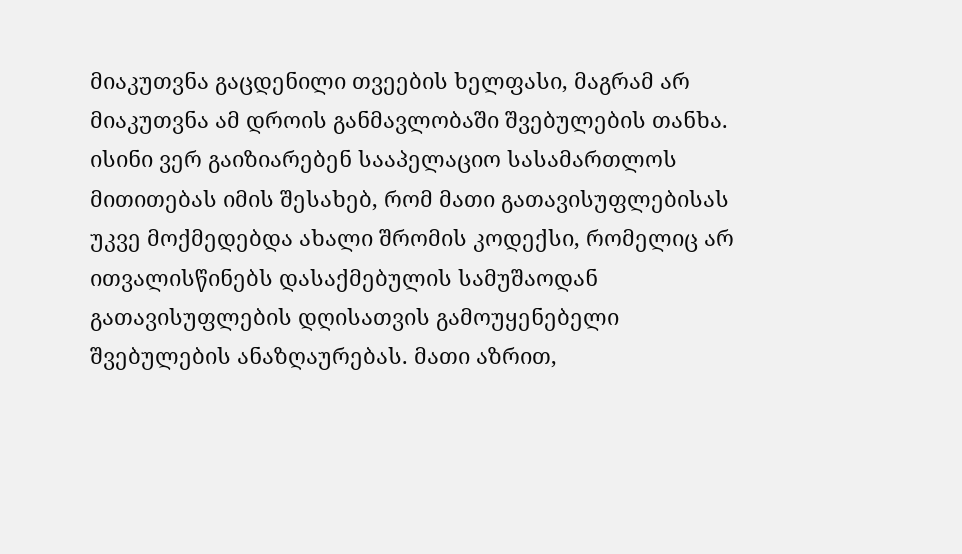მიაკუთვნა გაცდენილი თვეების ხელფასი, მაგრამ არ მიაკუთვნა ამ დროის განმავლობაში შვებულების თანხა. ისინი ვერ გაიზიარებენ სააპელაციო სასამართლოს მითითებას იმის შესახებ, რომ მათი გათავისუფლებისას უკვე მოქმედებდა ახალი შრომის კოდექსი, რომელიც არ ითვალისწინებს დასაქმებულის სამუშაოდან გათავისუფლების დღისათვის გამოუყენებელი შვებულების ანაზღაურებას. მათი აზრით,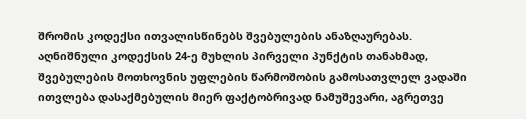შრომის კოდექსი ითვალისწინებს შვებულების ანაზღაურებას. აღნიშნული კოდექსის 24-ე მუხლის პირველი პუნქტის თანახმად, შვებულების მოთხოვნის უფლების წარმოშობის გამოსათვლელ ვადაში ითვლება დასაქმებულის მიერ ფაქტობრივად ნამუშევარი, აგრეთვე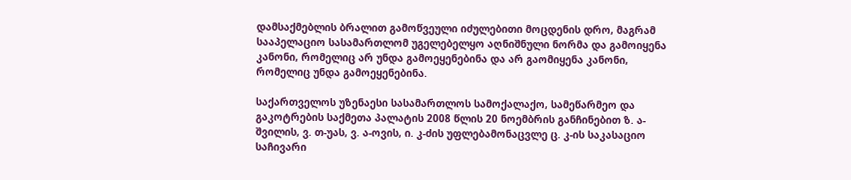დამსაქმებლის ბრალით გამოწვეული იძულებითი მოცდენის დრო, მაგრამ სააპელაციო სასამართლომ უგელებელყო აღნიშნული ნორმა და გამოიყენა კანონი, რომელიც არ უნდა გამოეყენებინა და არ გაომიყენა კანონი, რომელიც უნდა გამოეყენებინა.

საქართველოს უზენაესი სასამართლოს სამოქალაქო, სამეწარმეო და გაკოტრების საქმეთა პალატის 2008 წლის 20 ნოემბრის განჩინებით ზ. ა-შვილის, ვ. თ-უას, ვ. ა-ოვის, ი. კ-ძის უფლებამონაცვლე ც. კ-ის საკასაციო საჩივარი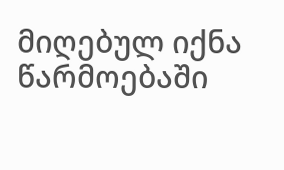მიღებულ იქნა წარმოებაში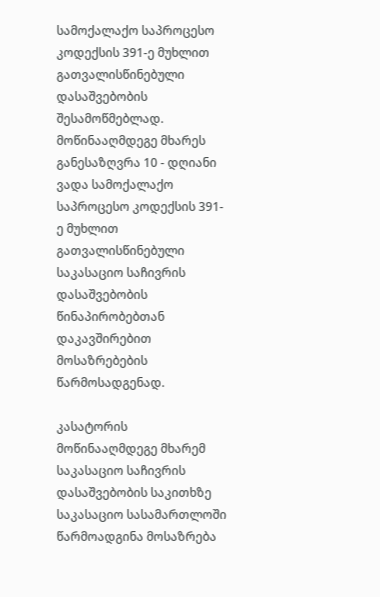სამოქალაქო საპროცესო კოდექსის 391-ე მუხლით გათვალისწინებული დასაშვებობის შესამოწმებლად. მოწინააღმდეგე მხარეს განესაზღვრა 10 - დღიანი ვადა სამოქალაქო საპროცესო კოდექსის 391-ე მუხლით გათვალისწინებული საკასაციო საჩივრის დასაშვებობის წინაპირობებთან დაკავშირებით მოსაზრებების წარმოსადგენად.

კასატორის მოწინააღმდეგე მხარემ საკასაციო საჩივრის დასაშვებობის საკითხზე საკასაციო სასამართლოში წარმოადგინა მოსაზრება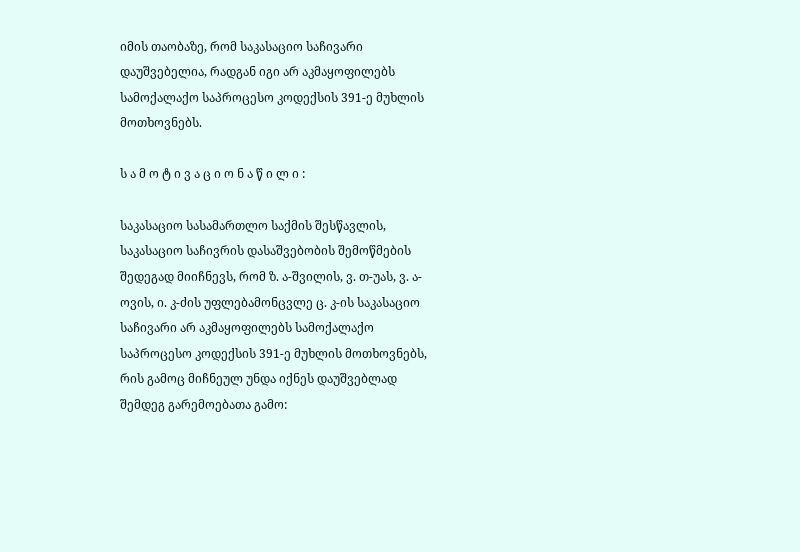იმის თაობაზე, რომ საკასაციო საჩივარი დაუშვებელია, რადგან იგი არ აკმაყოფილებს სამოქალაქო საპროცესო კოდექსის 391-ე მუხლის მოთხოვნებს.

ს ა მ ო ტ ი ვ ა ც ი ო ნ ა წ ი ლ ი :

საკასაციო სასამართლო საქმის შესწავლის, საკასაციო საჩივრის დასაშვებობის შემოწმების შედეგად მიიჩნევს, რომ ზ. ა-შვილის, ვ. თ-უას, ვ. ა-ოვის, ი. კ-ძის უფლებამონცვლე ც. კ-ის საკასაციო საჩივარი არ აკმაყოფილებს სამოქალაქო საპროცესო კოდექსის 391-ე მუხლის მოთხოვნებს, რის გამოც მიჩნეულ უნდა იქნეს დაუშვებლად შემდეგ გარემოებათა გამო: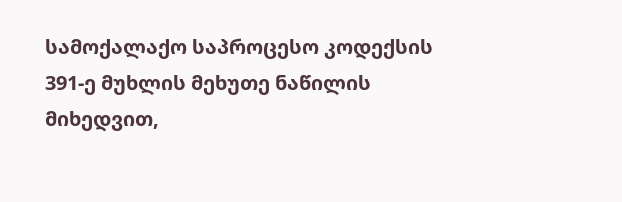სამოქალაქო საპროცესო კოდექსის 391-ე მუხლის მეხუთე ნაწილის მიხედვით,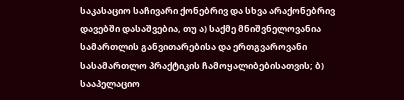საკასაციო საჩივარი ქონებრივ და სხვა არაქონებრივ დავებში დასაშვებია, თუ ა) საქმე მნიშვნელოვანია სამართლის განვითარებისა და ერთგვაროვანი სასამართლო პრაქტიკის ჩამოყალიბებისათვის; ბ) სააპელაციო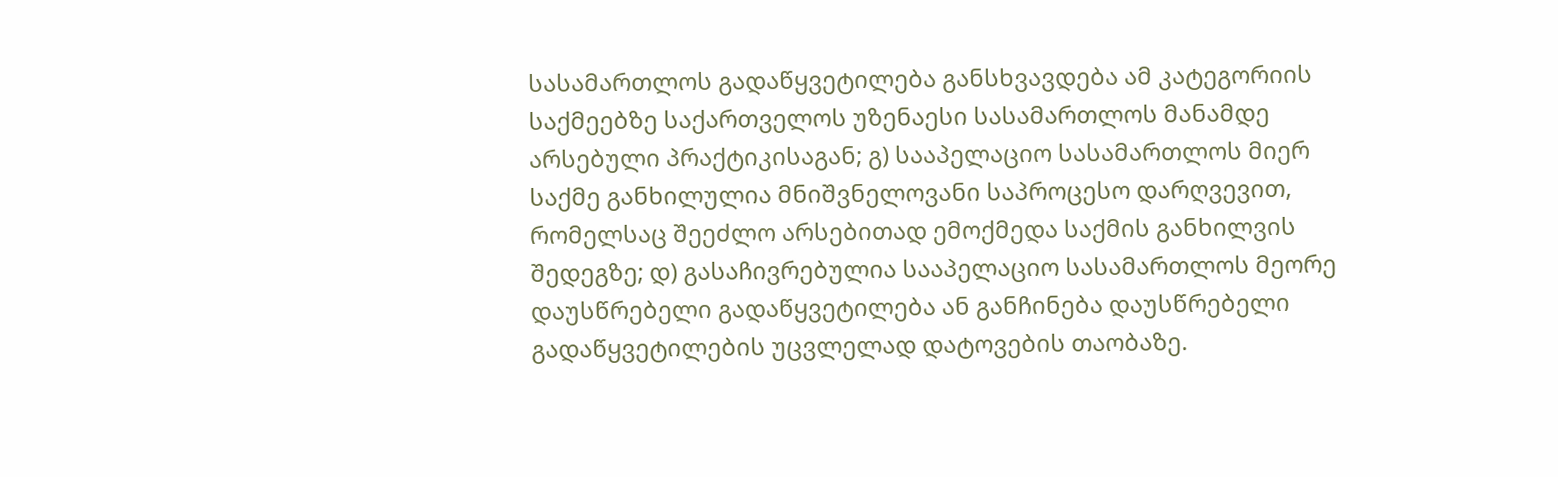სასამართლოს გადაწყვეტილება განსხვავდება ამ კატეგორიის საქმეებზე საქართველოს უზენაესი სასამართლოს მანამდე არსებული პრაქტიკისაგან; გ) სააპელაციო სასამართლოს მიერ საქმე განხილულია მნიშვნელოვანი საპროცესო დარღვევით, რომელსაც შეეძლო არსებითად ემოქმედა საქმის განხილვის შედეგზე; დ) გასაჩივრებულია სააპელაციო სასამართლოს მეორე დაუსწრებელი გადაწყვეტილება ან განჩინება დაუსწრებელი გადაწყვეტილების უცვლელად დატოვების თაობაზე.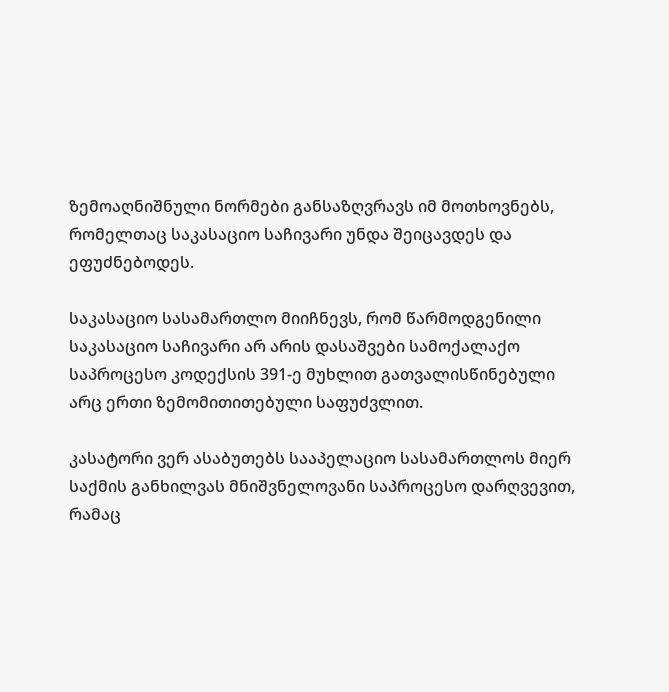ზემოაღნიშნული ნორმები განსაზღვრავს იმ მოთხოვნებს, რომელთაც საკასაციო საჩივარი უნდა შეიცავდეს და ეფუძნებოდეს.

საკასაციო სასამართლო მიიჩნევს, რომ წარმოდგენილი საკასაციო საჩივარი არ არის დასაშვები სამოქალაქო საპროცესო კოდექსის 391-ე მუხლით გათვალისწინებული არც ერთი ზემომითითებული საფუძვლით.

კასატორი ვერ ასაბუთებს სააპელაციო სასამართლოს მიერ საქმის განხილვას მნიშვნელოვანი საპროცესო დარღვევით, რამაც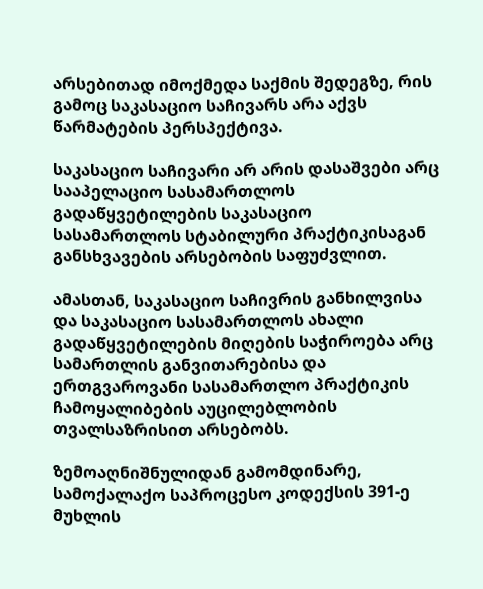არსებითად იმოქმედა საქმის შედეგზე, რის გამოც საკასაციო საჩივარს არა აქვს წარმატების პერსპექტივა.

საკასაციო საჩივარი არ არის დასაშვები არც სააპელაციო სასამართლოს გადაწყვეტილების საკასაციო სასამართლოს სტაბილური პრაქტიკისაგან განსხვავების არსებობის საფუძვლით.

ამასთან, საკასაციო საჩივრის განხილვისა და საკასაციო სასამართლოს ახალი გადაწყვეტილების მიღების საჭიროება არც სამართლის განვითარებისა და ერთგვაროვანი სასამართლო პრაქტიკის ჩამოყალიბების აუცილებლობის თვალსაზრისით არსებობს.

ზემოაღნიშნულიდან გამომდინარე, სამოქალაქო საპროცესო კოდექსის 391-ე მუხლის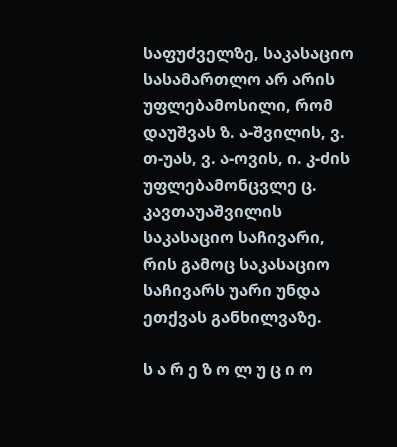საფუძველზე, საკასაციო სასამართლო არ არის უფლებამოსილი, რომ დაუშვას ზ. ა-შვილის, ვ. თ-უას, ვ. ა-ოვის, ი. კ-ძის უფლებამონცვლე ც. კავთაუაშვილის საკასაციო საჩივარი, რის გამოც საკასაციო საჩივარს უარი უნდა ეთქვას განხილვაზე.

ს ა რ ე ზ ო ლ უ ც ი ო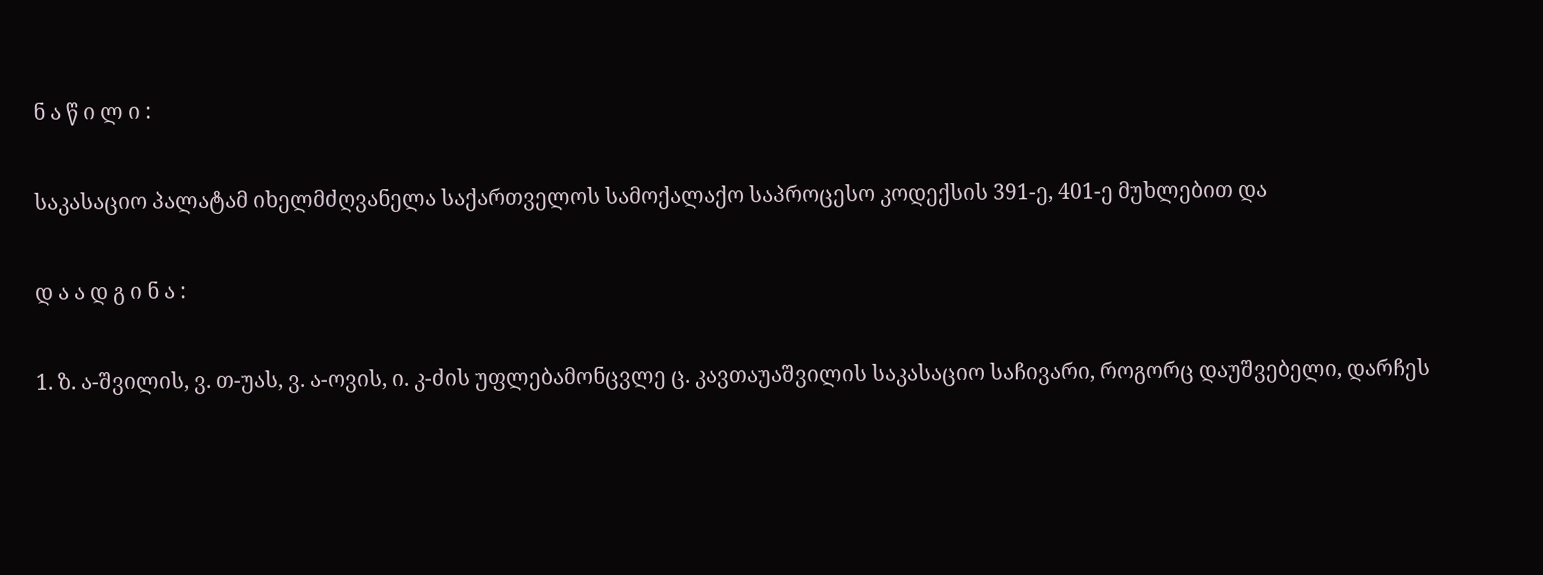ნ ა წ ი ლ ი :

საკასაციო პალატამ იხელმძღვანელა საქართველოს სამოქალაქო საპროცესო კოდექსის 391-ე, 401-ე მუხლებით და

დ ა ა დ გ ი ნ ა :

1. ზ. ა-შვილის, ვ. თ-უას, ვ. ა-ოვის, ი. კ-ძის უფლებამონცვლე ც. კავთაუაშვილის საკასაციო საჩივარი, როგორც დაუშვებელი, დარჩეს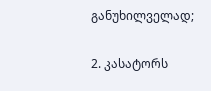განუხილველად;

2. კასატორს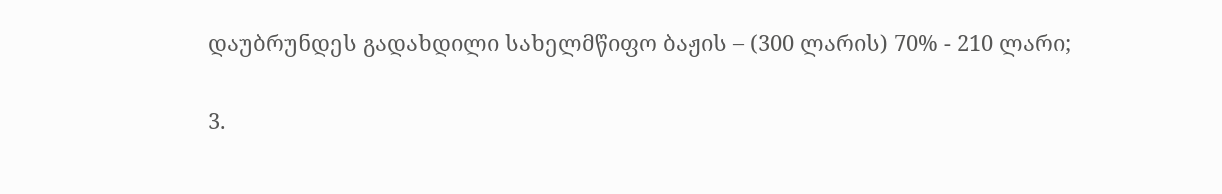დაუბრუნდეს გადახდილი სახელმწიფო ბაჟის – (300 ლარის) 70% - 210 ლარი;

3.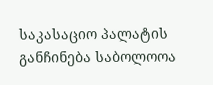საკასაციო პალატის განჩინება საბოლოოა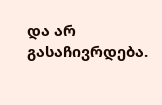და არ გასაჩივრდება.